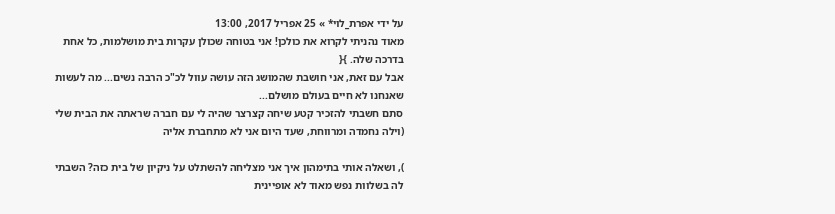על ידי אפרת_לוי* » 25 אפריל 2017, 13:00
מאוד נהניתי לקרוא את כולכן! אני בטוחה שכולן עקרות בית מושלמות, כל אחת בדרכה שלה. }{
אבל עם זאת, אני חושבת שהמושג הזה עושה עוול לכ"כ הרבה נשים... מה לעשות שאנחנו לא חיים בעולם מושלם...
סתם חשבתי להזכיר קטע שיחה קצרצר שהיה לי עם חברה שראתה את הבית שלי (וילה נחמדה ומרווחת, שעד היום אני לא מתחברת אליה

), ושאלה אותי בתימהון איך אני מצליחה להשתלט על ניקיון של בית כזה? השבתי לה בשלוות נפש מאוד לא אופיינית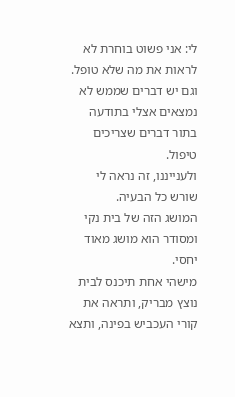לי: אני פשוט בוחרת לא לראות את מה שלא טופל. וגם יש דברים שממש לא נמצאים אצלי בתודעה בתור דברים שצריכים טיפול.
ולענייננו, זה נראה לי שורש כל הבעיה.
המושג הזה של בית נקי ומסודר הוא מושג מאוד יחסי.
מישהי אחת תיכנס לבית נוצץ מבריק, ותראה את קורי העכביש בפינה, ותצא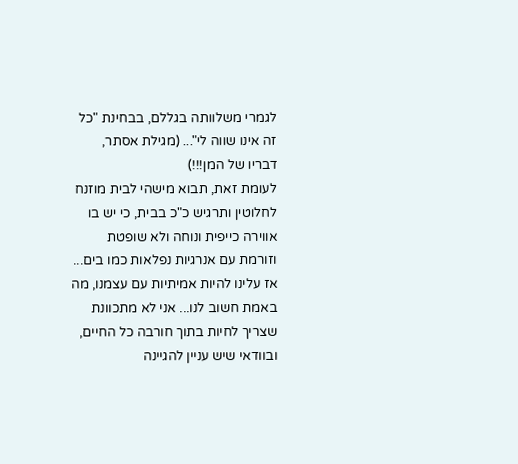לגמרי משלוותה בגללם, בבחינת "כל זה אינו שווה לי"... (מגילת אסתר, דבריו של המן!!!)
לעומת זאת, תבוא מישהי לבית מוזנח לחלוטין ותרגיש כ"כ בבית, כי יש בו אווירה כייפית ונוחה ולא שופטת וזורמת עם אנרגיות נפלאות כמו בים...
אז עלינו להיות אמיתיות עם עצמנו, מה באמת חשוב לנו... אני לא מתכוונת שצריך לחיות בתוך חורבה כל החיים, ובוודאי שיש עניין להגיינה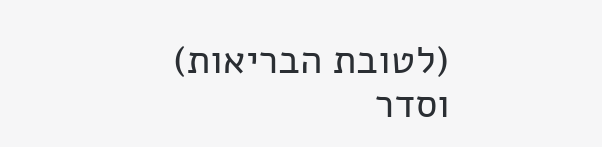(לטובת הבריאות) וסדר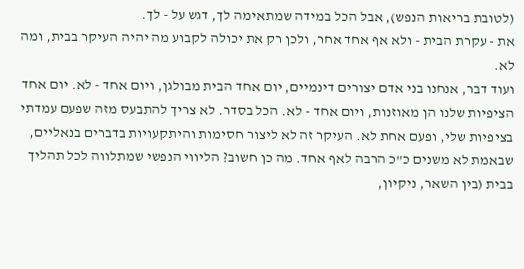(לטובת בריאות הנפש), אבל הכל במידה שמתאימה לך, דגש על - לך.
את - עקרת הבית - ולא אף אחד אחר, ולכן רק את יכולה לקבוע מה יהיה העיקר בבית, ומה לא.
ועוד דבר, אנחנו בני אדם יצורים דינמיים, יום אחד הבית מבולגן, ויום אחד - לא. יום אחד הציפיות שלנו הן מאוזנות, ויום אחד - לא. הכל בסדר. לא צריך להתבעס מזה שפעם עמדתי בציפיות שלי, ופעם אחת לא. העיקר זה לא ליצור חסימות והיתקעויות בדברים בנאליים, שבאמת לא משנים כ"כ הרבה לאף אחד. מה כן חשוב? הליווי הנפשי שמתלווה לכל תהליך בבית (בין השאר, ניקיון,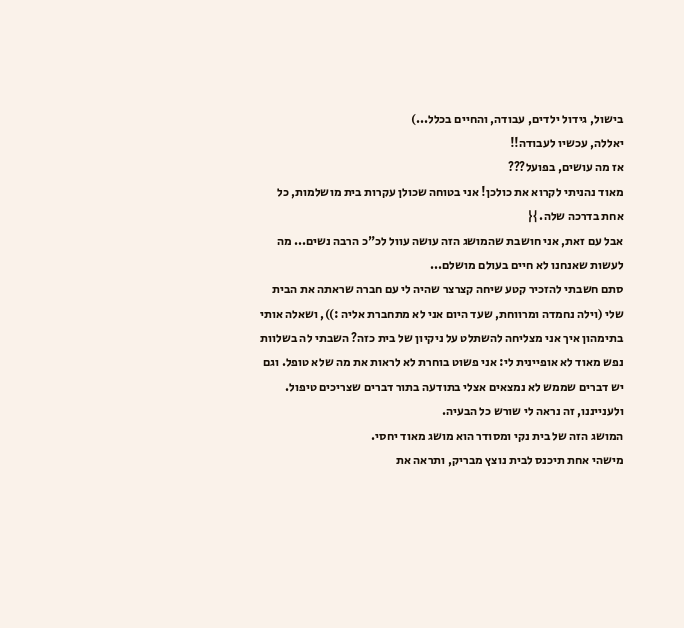בישול, גידול ילדים, עבודה, והחיים בכלל...)
יאללה, עכשיו לעבודה!!
אז מה עושים, בפועל???
מאוד נהניתי לקרוא את כולכן! אני בטוחה שכולן עקרות בית מושלמות, כל אחת בדרכה שלה. }{
אבל עם זאת, אני חושבת שהמושג הזה עושה עוול לכ"כ הרבה נשים... מה לעשות שאנחנו לא חיים בעולם מושלם...
סתם חשבתי להזכיר קטע שיחה קצרצר שהיה לי עם חברה שראתה את הבית שלי (וילה נחמדה ומרווחת, שעד היום אני לא מתחברת אליה :)), ושאלה אותי בתימהון איך אני מצליחה להשתלט על ניקיון של בית כזה? השבתי לה בשלוות נפש מאוד לא אופיינית לי: אני פשוט בוחרת לא לראות את מה שלא טופל. וגם יש דברים שממש לא נמצאים אצלי בתודעה בתור דברים שצריכים טיפול.
ולענייננו, זה נראה לי שורש כל הבעיה.
המושג הזה של בית נקי ומסודר הוא מושג מאוד יחסי.
מישהי אחת תיכנס לבית נוצץ מבריק, ותראה את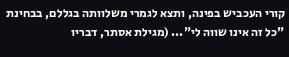קורי העכביש בפינה, ותצא לגמרי משלוותה בגללם, בבחינת "כל זה אינו שווה לי"... (מגילת אסתר, דבריו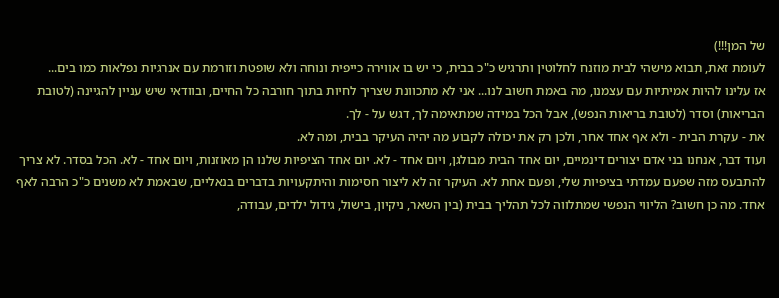של המן!!!)
לעומת זאת, תבוא מישהי לבית מוזנח לחלוטין ותרגיש כ"כ בבית, כי יש בו אווירה כייפית ונוחה ולא שופטת וזורמת עם אנרגיות נפלאות כמו בים...
אז עלינו להיות אמיתיות עם עצמנו, מה באמת חשוב לנו... אני לא מתכוונת שצריך לחיות בתוך חורבה כל החיים, ובוודאי שיש עניין להגיינה (לטובת הבריאות) וסדר (לטובת בריאות הנפש), אבל הכל במידה שמתאימה לך, דגש על - לך.
את - עקרת הבית - ולא אף אחד אחר, ולכן רק את יכולה לקבוע מה יהיה העיקר בבית, ומה לא.
ועוד דבר, אנחנו בני אדם יצורים דינמיים, יום אחד הבית מבולגן, ויום אחד - לא. יום אחד הציפיות שלנו הן מאוזנות, ויום אחד - לא. הכל בסדר. לא צריך להתבעס מזה שפעם עמדתי בציפיות שלי, ופעם אחת לא. העיקר זה לא ליצור חסימות והיתקעויות בדברים בנאליים, שבאמת לא משנים כ"כ הרבה לאף אחד. מה כן חשוב? הליווי הנפשי שמתלווה לכל תהליך בבית (בין השאר, ניקיון, בישול, גידול ילדים, עבודה,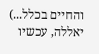והחיים בכלל...)
יאללה, עכשיו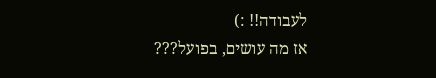לעבודה!! :)
אז מה עושים, בפועל???